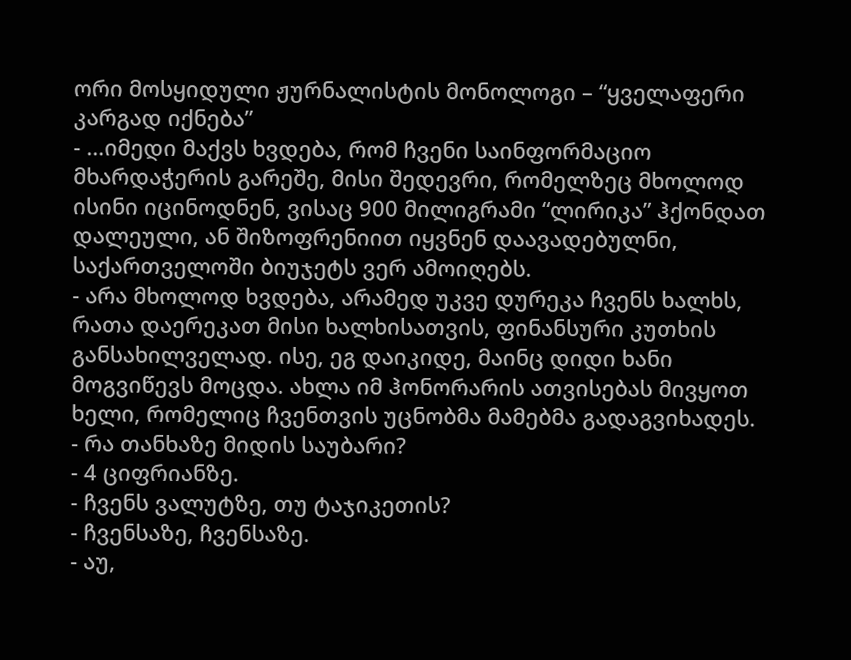ორი მოსყიდული ჟურნალისტის მონოლოგი – “ყველაფერი კარგად იქნება”
- …იმედი მაქვს ხვდება, რომ ჩვენი საინფორმაციო მხარდაჭერის გარეშე, მისი შედევრი, რომელზეც მხოლოდ ისინი იცინოდნენ, ვისაც 900 მილიგრამი “ლირიკა” ჰქონდათ დალეული, ან შიზოფრენიით იყვნენ დაავადებულნი, საქართველოში ბიუჯეტს ვერ ამოიღებს.
- არა მხოლოდ ხვდება, არამედ უკვე დურეკა ჩვენს ხალხს, რათა დაერეკათ მისი ხალხისათვის, ფინანსური კუთხის განსახილველად. ისე, ეგ დაიკიდე, მაინც დიდი ხანი მოგვიწევს მოცდა. ახლა იმ ჰონორარის ათვისებას მივყოთ ხელი, რომელიც ჩვენთვის უცნობმა მამებმა გადაგვიხადეს.
- რა თანხაზე მიდის საუბარი?
- 4 ციფრიანზე.
- ჩვენს ვალუტზე, თუ ტაჯიკეთის?
- ჩვენსაზე, ჩვენსაზე.
- აუ,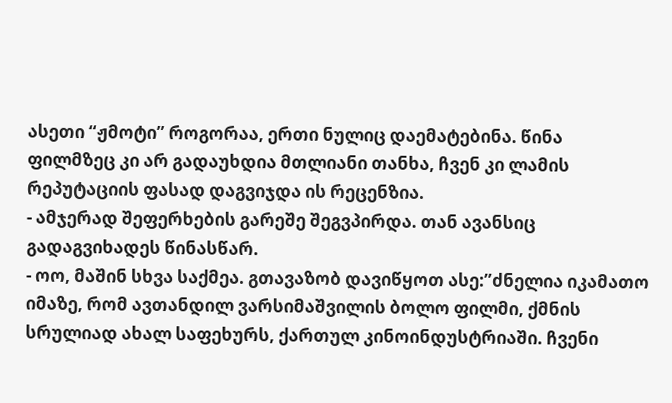ასეთი “ჟმოტი” როგორაა, ერთი ნულიც დაემატებინა. წინა ფილმზეც კი არ გადაუხდია მთლიანი თანხა, ჩვენ კი ლამის რეპუტაციის ფასად დაგვიჯდა ის რეცენზია.
- ამჯერად შეფერხების გარეშე შეგვპირდა. თან ავანსიც გადაგვიხადეს წინასწარ.
- ოო, მაშინ სხვა საქმეა. გთავაზობ დავიწყოთ ასე:”ძნელია იკამათო იმაზე, რომ ავთანდილ ვარსიმაშვილის ბოლო ფილმი, ქმნის სრულიად ახალ საფეხურს, ქართულ კინოინდუსტრიაში. ჩვენი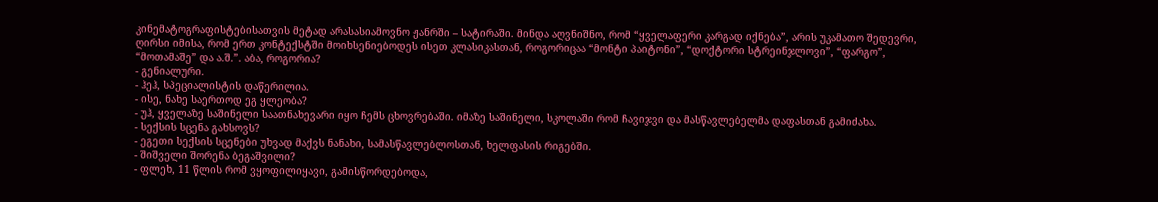კინემატოგრაფისტებისათვის მეტად არასასიამოვნო ჟანრში – სატირაში. მინდა აღვნიშნო, რომ “ყველაფერი კარგად იქნება”, არის უკამათო შედევრი, ღირსი იმისა, რომ ერთ კონტექსტში მოიხსენიებოდეს ისეთ კლასიკასთან, როგორიცაა “მონტი პაიტონი”, “დოქტორი სტრეინჯლოვი”, “ფარგო”, “მოთამაშე” და ა.შ.”. აბა, როგორია?
- გენიალური.
- ჰეჰ, სპეციალისტის დაწერილია.
- ისე, ნახე საერთოდ ეგ ყლეობა?
- უჰ, ყველაზე საშინელი საათნახევარი იყო ჩემს ცხოვრებაში. იმაზე საშინელი, სკოლაში რომ ჩავიჯვი და მასწავლებელმა დაფასთან გამიძახა.
- სექსის სცენა გახსოვს?
- ეგეთი სექსის სცენები უხვად მაქვს ნანახი, სამასწავლებლოსთან, ხელფასის რიგებში.
- შიშველი შორენა ბეგაშვილი?
- ფლეხ, 11 წლის რომ ვყოფილიყავი, გამისწორდებოდა,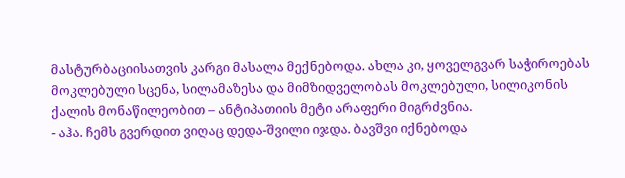მასტურბაციისათვის კარგი მასალა მექნებოდა. ახლა კი, ყოველგვარ საჭიროებას მოკლებული სცენა, სილამაზესა და მიმზიდველობას მოკლებული, სილიკონის ქალის მონაწილეობით – ანტიპათიის მეტი არაფერი მიგრძვნია.
- აჰა. ჩემს გვერდით ვიღაც დედა-შვილი იჯდა. ბავშვი იქნებოდა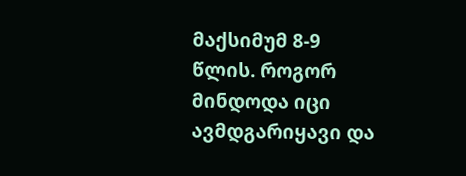მაქსიმუმ 8-9 წლის. როგორ მინდოდა იცი ავმდგარიყავი და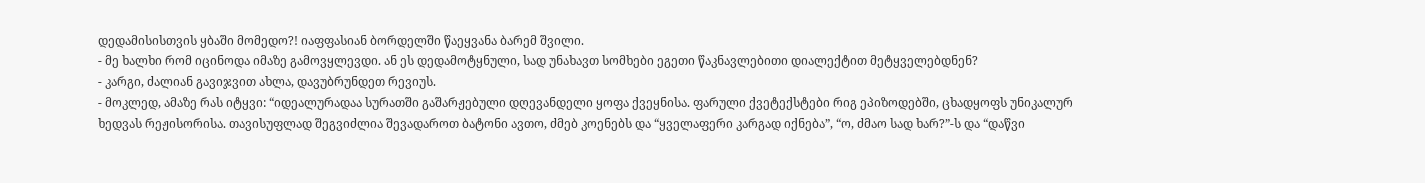დედამისისთვის ყბაში მომედო?! იაფფასიან ბორდელში წაეყვანა ბარემ შვილი.
- მე ხალხი რომ იცინოდა იმაზე გამოვყლევდი. ან ეს დედამოტყნული, სად უნახავთ სომხები ეგეთი წაკნავლებითი დიალექტით მეტყველებდნენ?
- კარგი, ძალიან გავიჯვით ახლა, დავუბრუნდეთ რევიუს.
- მოკლედ, ამაზე რას იტყვი: “იდეალურადაა სურათში გაშარჟებული დღევანდელი ყოფა ქვეყნისა. ფარული ქვეტექსტები რიგ ეპიზოდებში, ცხადყოფს უნიკალურ ხედვას რეჟისორისა. თავისუფლად შეგვიძლია შევადაროთ ბატონი ავთო, ძმებ კოენებს და “ყველაფერი კარგად იქნება”, “ო, ძმაო სად ხარ?”-ს და “დაწვი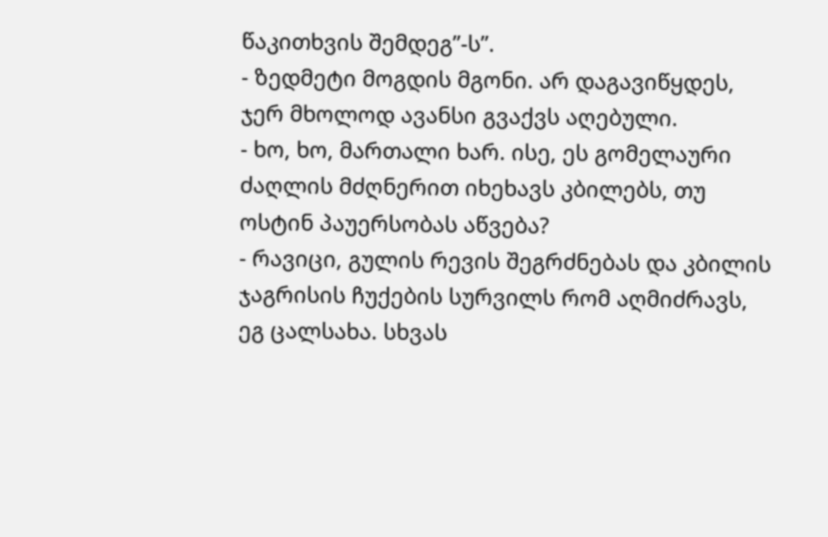წაკითხვის შემდეგ”-ს”.
- ზედმეტი მოგდის მგონი. არ დაგავიწყდეს, ჯერ მხოლოდ ავანსი გვაქვს აღებული.
- ხო, ხო, მართალი ხარ. ისე, ეს გომელაური ძაღლის მძღნერით იხეხავს კბილებს, თუ ოსტინ პაუერსობას აწვება?
- რავიცი, გულის რევის შეგრძნებას და კბილის ჯაგრისის ჩუქების სურვილს რომ აღმიძრავს, ეგ ცალსახა. სხვას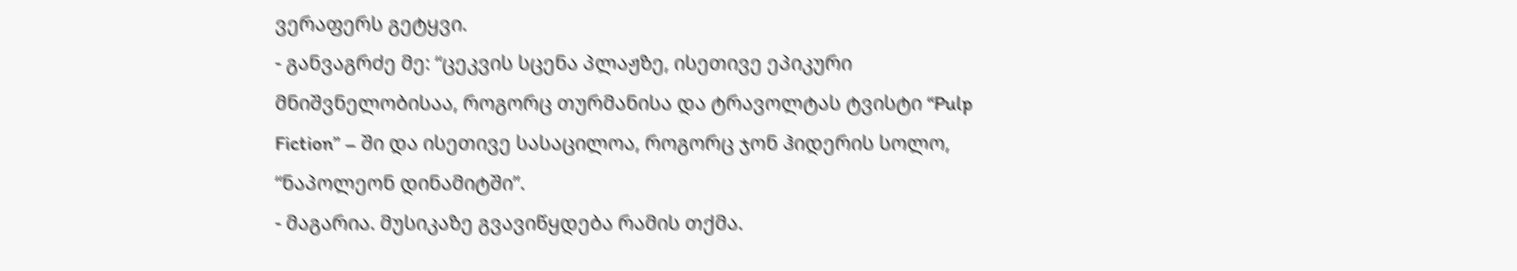ვერაფერს გეტყვი.
- განვაგრძე მე: “ცეკვის სცენა პლაჟზე, ისეთივე ეპიკური მნიშვნელობისაა, როგორც თურმანისა და ტრავოლტას ტვისტი “Pulp Fiction” – ში და ისეთივე სასაცილოა, როგორც ჯონ ჰიდერის სოლო, “ნაპოლეონ დინამიტში”.
- მაგარია. მუსიკაზე გვავიწყდება რამის თქმა.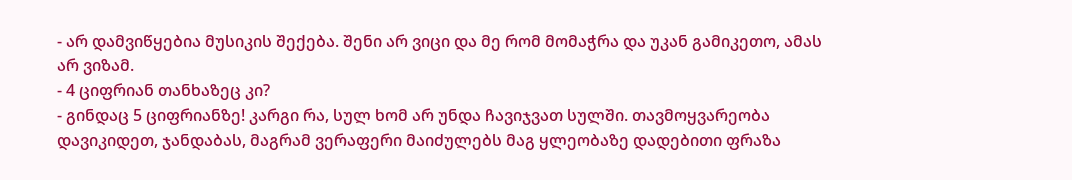- არ დამვიწყებია მუსიკის შექება. შენი არ ვიცი და მე რომ მომაჭრა და უკან გამიკეთო, ამას არ ვიზამ.
- 4 ციფრიან თანხაზეც კი?
- გინდაც 5 ციფრიანზე! კარგი რა, სულ ხომ არ უნდა ჩავიჯვათ სულში. თავმოყვარეობა დავიკიდეთ, ჯანდაბას, მაგრამ ვერაფერი მაიძულებს მაგ ყლეობაზე დადებითი ფრაზა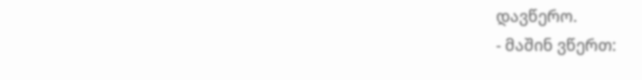დავწერო.
- მაშინ ვწერთ: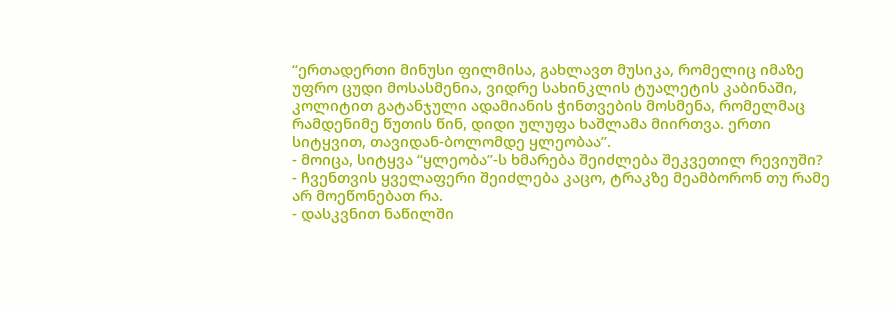“ერთადერთი მინუსი ფილმისა, გახლავთ მუსიკა, რომელიც იმაზე უფრო ცუდი მოსასმენია, ვიდრე სახინკლის ტუალეტის კაბინაში, კოლიტით გატანჯული ადამიანის ჭინთვების მოსმენა, რომელმაც რამდენიმე წუთის წინ, დიდი ულუფა ხაშლამა მიირთვა. ერთი სიტყვით, თავიდან-ბოლომდე ყლეობაა”.
- მოიცა, სიტყვა “ყლეობა”-ს ხმარება შეიძლება შეკვეთილ რევიუში?
- ჩვენთვის ყველაფერი შეიძლება კაცო, ტრაკზე მეამბორონ თუ რამე არ მოეწონებათ რა.
- დასკვნით ნაწილში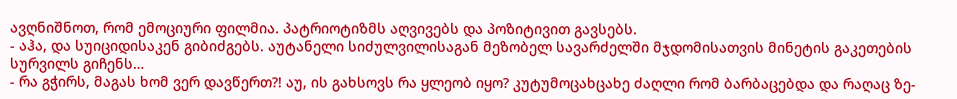ავღნიშნოთ, რომ ემოციური ფილმია. პატრიოტიზმს აღვივებს და პოზიტივით გავსებს.
- აჰა, და სუიციდისაკენ გიბიძგებს. აუტანელი სიძულვილისაგან მეზობელ სავარძელში მჯდომისათვის მინეტის გაკეთების სურვილს გიჩენს…
- რა გჭირს, მაგას ხომ ვერ დავწერთ?! აუ, ის გახსოვს რა ყლეობ იყო? კუტუმოცახცახე ძაღლი რომ ბარბაცებდა და რაღაც ზე-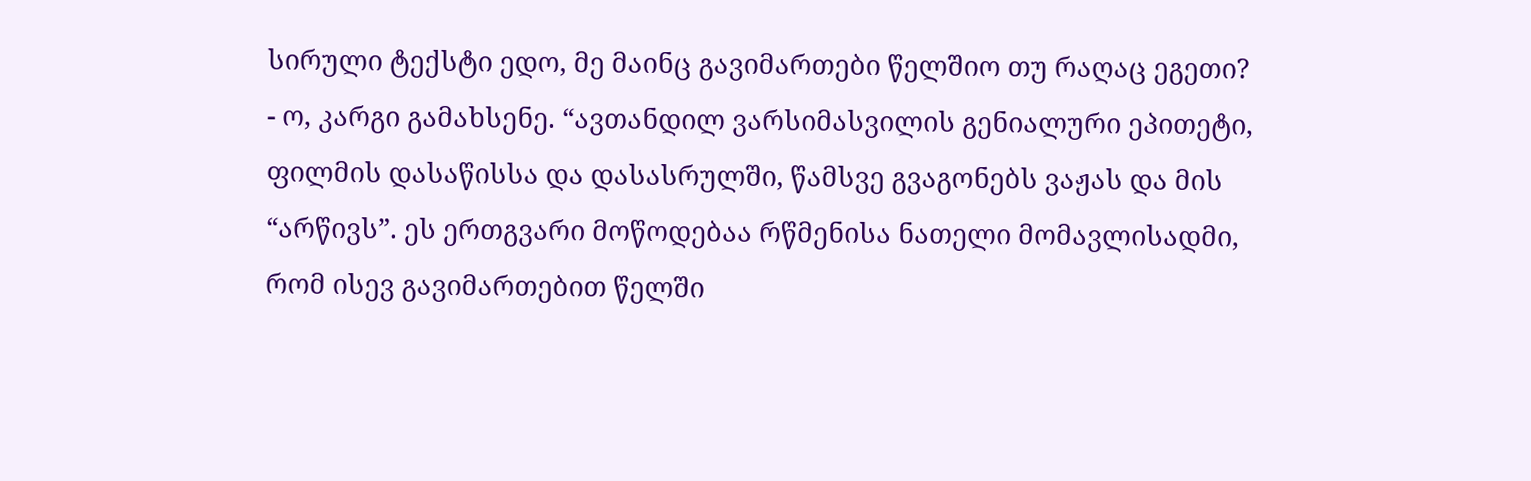სირული ტექსტი ედო, მე მაინც გავიმართები წელშიო თუ რაღაც ეგეთი?
- ო, კარგი გამახსენე. “ავთანდილ ვარსიმასვილის გენიალური ეპითეტი, ფილმის დასაწისსა და დასასრულში, წამსვე გვაგონებს ვაჟას და მის “არწივს”. ეს ერთგვარი მოწოდებაა რწმენისა ნათელი მომავლისადმი, რომ ისევ გავიმართებით წელში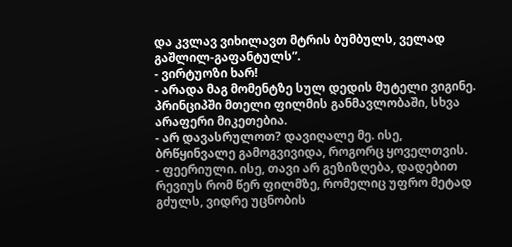და კვლავ ვიხილავთ მტრის ბუმბულს, ველად გაშლილ-გაფანტულს”.
- ვირტუოზი ხარ!
- არადა მაგ მომენტზე სულ დედის მუტელი ვიგინე. პრინციპში მთელი ფილმის განმავლობაში, სხვა არაფერი მიკეთებია.
- არ დავასრულოთ? დავიღალე მე. ისე, ბრწყინვალე გამოგვივიდა, როგორც ყოველთვის.
- ფეერიული. ისე, თავი არ გეზიზღება, დადებით რევიუს რომ წერ ფილმზე, რომელიც უფრო მეტად გძულს, ვიდრე უცნობის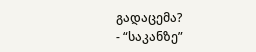გადაცემა?
- “საკანზე”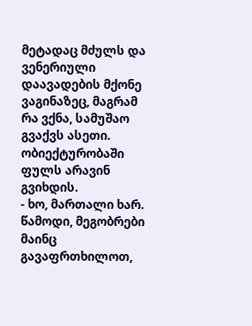მეტადაც მძულს და ვენერიული დაავადების მქონე ვაგინაზეც, მაგრამ რა ვქნა, სამუშაო გვაქვს ასეთი. ობიექტურობაში ფულს არავინ გვიხდის.
- ხო, მართალი ხარ. წამოდი, მეგობრები მაინც გავაფრთხილოთ,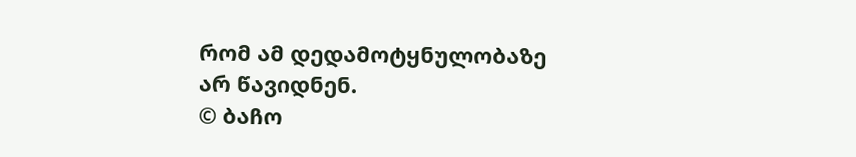რომ ამ დედამოტყნულობაზე არ წავიდნენ.
© ბაჩო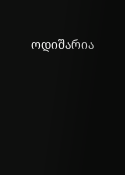ოდიშარია